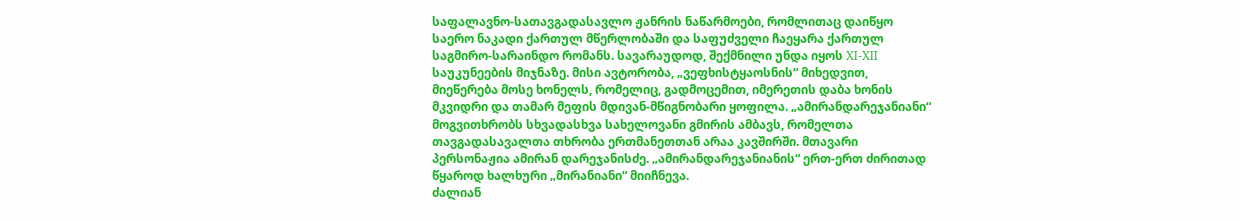საფალავნო-სათავგადასავლო ჟანრის ნაწარმოები, რომლითაც დაიწყო საერო ნაკადი ქართულ მწერლობაში და საფუძველი ჩაეყარა ქართულ საგმირო-სარაინდო რომანს. სავარაუდოდ, შექმნილი უნდა იყოს XI-XII საუკუნეების მიჯნაზე. მისი ავტორობა, „ვეფხისტყაოსნის“ მიხედვით, მიეწერება მოსე ხონელს, რომელიც, გადმოცემით, იმერეთის დაბა ხონის მკვიდრი და თამარ მეფის მდივან-მწიგნობარი ყოფილა. „ამირანდარეჯანიანი“ მოგვითხრობს სხვადასხვა სახელოვანი გმირის ამბავს, რომელთა თავგადასავალთა თხრობა ერთმანეთთან არაა კავშირში. მთავარი პერსონაჟია ამირან დარეჯანისძე. „ამირანდარეჯანიანის“ ერთ-ერთ ძირითად წყაროდ ხალხური „მირანიანი“ მიიჩნევა.
ძალიან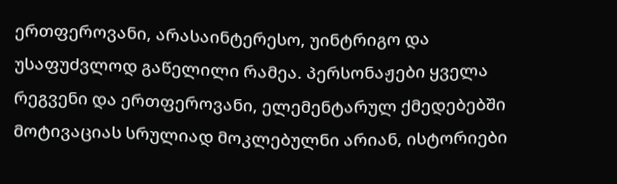ერთფეროვანი, არასაინტერესო, უინტრიგო და უსაფუძვლოდ გაწელილი რამეა. პერსონაჟები ყველა რეგვენი და ერთფეროვანი, ელემენტარულ ქმედებებში მოტივაციას სრულიად მოკლებულნი არიან, ისტორიები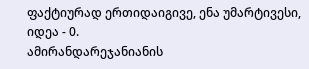ფაქტიურად ერთიდაიგივე, ენა უმარტივესი, იდეა - 0.
ამირანდარეჯანიანის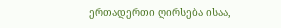ერთადერთი ღირსება ისაა,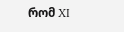რომ XI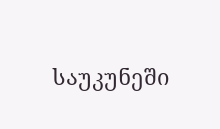საუკუნეში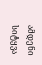ამდენი სიტყვა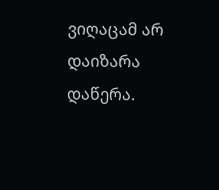ვიღაცამ არ დაიზარა დაწერა.